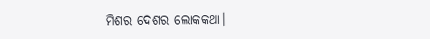ମିଶର ଦେଶର ଲୋକକଥା।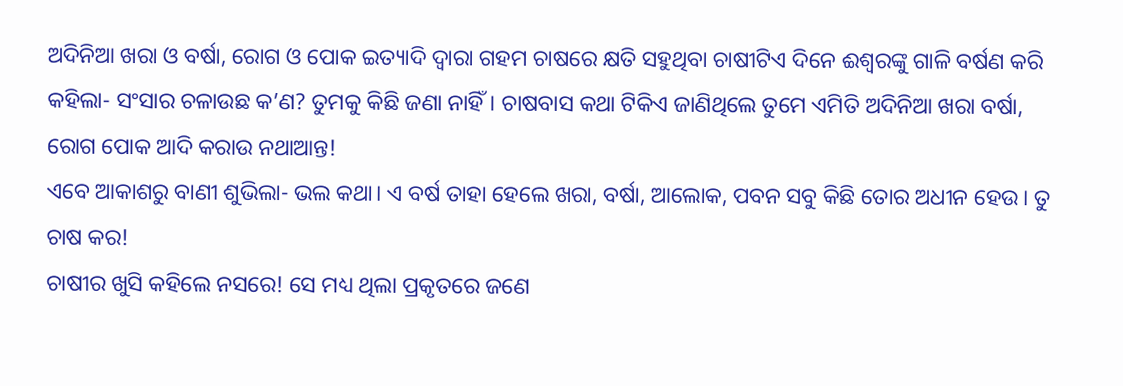ଅଦିନିଆ ଖରା ଓ ବର୍ଷା, ରୋଗ ଓ ପୋକ ଇତ୍ୟାଦି ଦ୍ବାରା ଗହମ ଚାଷରେ କ୍ଷତି ସହୁଥିବା ଚାଷୀଟିଏ ଦିନେ ଈଶ୍ବରଙ୍କୁ ଗାଳି ବର୍ଷଣ କରି କହିଲା- ସଂସାର ଚଳାଉଛ କ’ଣ? ତୁମକୁ କିଛି ଜଣା ନାହିଁ। ଚାଷବାସ କଥା ଟିକିଏ ଜାଣିଥିଲେ ତୁମେ ଏମିତି ଅଦିନିଆ ଖରା ବର୍ଷା, ରୋଗ ପୋକ ଆଦି କରାଉ ନଥାଆନ୍ତ!
ଏବେ ଆକାଶରୁ ବାଣୀ ଶୁଭିଲା- ଭଲ କଥା। ଏ ବର୍ଷ ତାହା ହେଲେ ଖରା, ବର୍ଷା, ଆଲୋକ, ପବନ ସବୁ କିଛି ତୋର ଅଧୀନ ହେଉ। ତୁ ଚାଷ କର!
ଚାଷୀର ଖୁସି କହିଲେ ନସରେ! ସେ ମଧ୍ୟ ଥିଲା ପ୍ରକୃତରେ ଜଣେ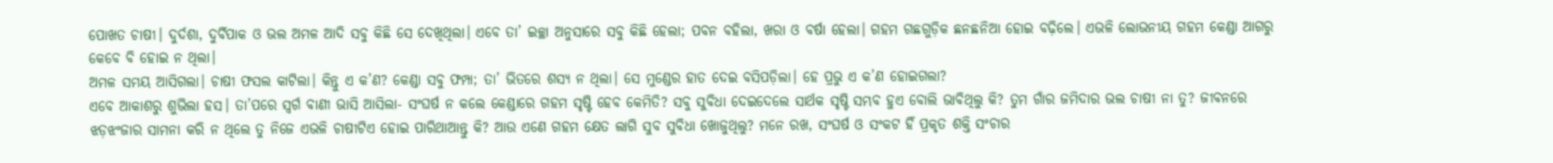ପୋଖତ ଚାଷୀ। ଦୁର୍ଦଶା, ଦୁର୍ବିପାକ ଓ ଭଲ ଅମଳ ଆଦି ସବୁ କିଛି ସେ ଦେଖିଥିଲା। ଏବେ ତା’ ଇଚ୍ଛା ଅନୁସାରେ ସବୁ କିଛି ହେଲା; ପବନ ବହିଲା, ଖରା ଓ ବର୍ଷା ହେଲା। ଗହମ ଗଛଗୁଡ଼ିକ ଛନଛନିଆ ହୋଇ ବଢ଼ିଲେ। ଏଭଳି ଲୋଭନୀୟ ଗହମ କେଣ୍ଡା ଆଗରୁ କେବେ ବି ହୋଇ ନ ଥିଲା।
ଅମଳ ସମୟ ଆସିଗଲା। ଚାଷୀ ଫସଲ କାଟିଲା। କିନ୍ତୁ ଏ କ’ଣ? କେଣ୍ଡା ସବୁ ଫମ୍ପା; ତା’ ଭିତରେ ଶସ୍ୟ ନ ଥିଲା। ସେ ମୁଣ୍ଡେର ହାତ ଦେଇ ବସିପଡ଼ିଲା। ହେ ପ୍ରଭୁ ଏ କ’ଣ ହୋଇଗଲା?
ଏବେ ଆକାଶରୁ ଶୁଭିଲା ହସ। ତା’ପରେ ସ୍ବର୍ଗ ବାଣୀ ଭାସି ଆସିଲା- ସଂଘର୍ଷ ନ କଲେ କେଣ୍ଡାରେ ଗହମ ସୃଷ୍ଟି ହେବ କେମିତି? ସବୁ ସୁବିଧା ଦେଇଦେଲେ ସାର୍ଥକ ସୃଷ୍ଟି ସମ୍ଭବ ହୁଏ ବୋଲି ଭାବିଥିଲୁ କି? ତୁମ ଗାଁର ଜମିଦାର ଭଲ ଚାଷୀ ନା ତୁ? ଜୀବନରେ ଝଡ଼ଝଂଜାର ସାମନା କରି ନ ଥିଲେ ତୁ ନିଜେ ଏଭଳି ଚାଷୀଟିଏ ହୋଇ ପାରିଥାଆନ୍ତୁ କି? ଆଉ ଏଣେ ଗହମ କ୍ଷେତ ଲାଗି ସୁବ ସୁବିଧା ଖୋଜୁଥିଲୁ? ମନେ ରଖ, ସଂଘର୍ଷ ଓ ସଂକଟ ହିଁ ପ୍ରକୃତ ଶକ୍ତି ସଂଚାର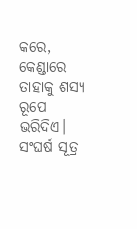କରେ, କେଣ୍ଡାରେ ତାହାକୁ ଶସ୍ୟ ରୂପେ ଭରିଦିଏ।
ସଂଘର୍ଷ ସୂତ୍ର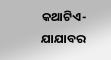କଥାଟିଏ-ଯାଯାବର